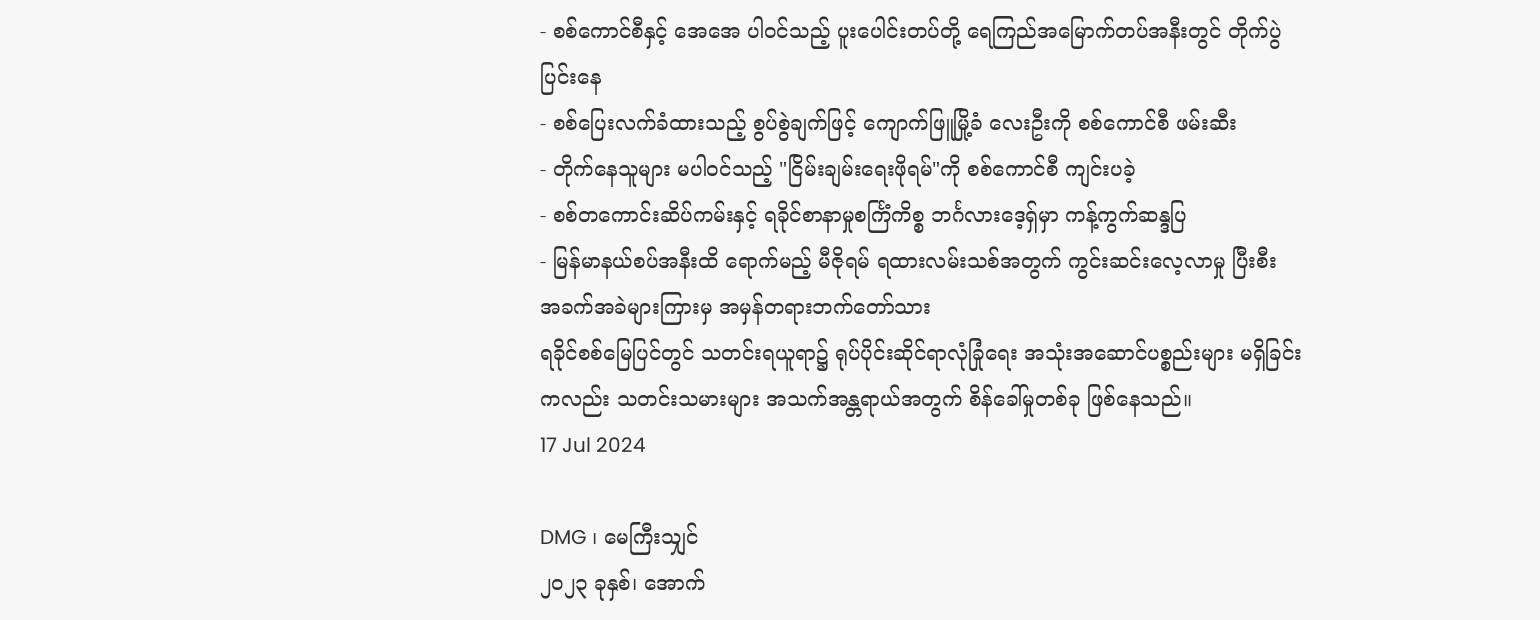- စစ်ကောင်စီနှင့် အေအေ ပါဝင်သည့် ပူးပေါင်းတပ်တို့ ရေကြည်အမြောက်တပ်အနီးတွင် တိုက်ပွဲပြင်းနေ
- စစ်ပြေးလက်ခံထားသည့် စွပ်စွဲချက်ဖြင့် ကျောက်ဖြူမြို့ခံ လေးဦးကို စစ်ကောင်စီ ဖမ်းဆီး
- တိုက်နေသူများ မပါဝင်သည့် "ငြိမ်းချမ်းရေးဖိုရမ်"ကို စစ်ကောင်စီ ကျင်းပခဲ့
- စစ်တကောင်းဆိပ်ကမ်းနှင့် ရခိုင်စာနာမှုစင်္ကြံကိစ္စ ဘင်္ဂလားဒေ့ရှ်မှာ ကန့်ကွက်ဆန္ဒပြ
- မြန်မာနယ်စပ်အနီးထိ ရောက်မည့် မီဇိုရမ် ရထားလမ်းသစ်အတွက် ကွင်းဆင်းလေ့လာမှု ပြီးစီး
အခက်အခဲများကြားမှ အမှန်တရားဘက်တော်သား
ရခိုင်စစ်မြေပြင်တွင် သတင်းရယူရာ၌ ရုပ်ပိုင်းဆိုင်ရာလုံခြုံရေး အသုံးအဆောင်ပစ္စည်းများ မရှိခြင်းကလည်း သတင်းသမားများ အသက်အန္တရာယ်အတွက် စိန်ခေါ်မှုတစ်ခု ဖြစ်နေသည်။
17 Jul 2024

DMG ၊ မေကြီးသျှင်
၂၀၂၃ ခုနှစ်၊ အောက်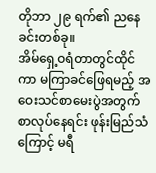တိုဘာ ၂၉ ရက်၏ ညနေခင်းတစ်ခု။
အိမ်ရှေ့ဝရံတာတွင်ထိုင်ကာ မကြာခင်ဖြေရမည့် အဝေးသင်စာမေးပွဲအတွက် စာလုပ်နေရင်း ဖုန်းမြည်သံ ကြောင့် မရီ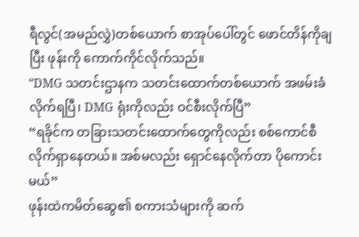ရီလွင်(အမည်လွှဲ)တစ်ယောက် စာအုပ်ပေါ်တွင် ဖောင်တိန်ကိုချပြီး ဖုန်းကို ကောက်ကိုင်လိုက်သည်။
“DMG သတင်းဌာနက သတင်းထောက်တစ်ယောက် အဖမ်းခံလိုက်ရပြီ၊ DMG ရုံးကိုလည်း ဝင်စီးလိုက်ပြီ”
“ရခိုင်က တခြားသတင်းထောက်တွေကိုလည်း စစ်ကောင်စီ လိုက်ရှာနေတယ်။ အစ်မလည်း ရှောင်နေလိုက်တာ ပိုကောင်းမယ်”
ဖုန်းထဲကမိတ်ဆွေ၏ စကားသံများကို ဆက်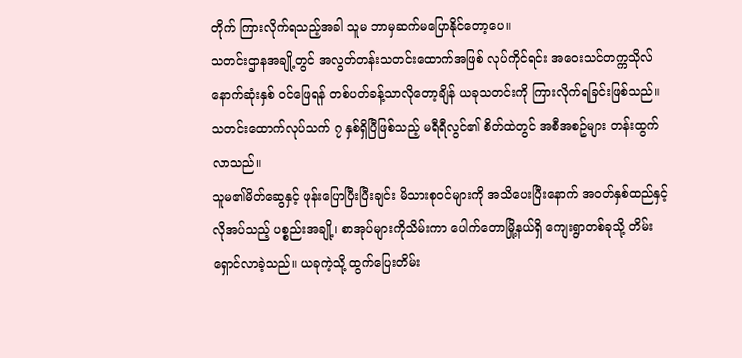တိုက် ကြားလိုက်ရသည့်အခါ သူမ ဘာမှဆက်မပြောနိုင်တော့ပေ။
သတင်းဌာနအချို့တွင် အလွတ်တန်းသတင်းထောက်အဖြစ် လုပ်ကိုင်ရင်း အဝေးသင်တက္ကသိုလ် နောက်ဆုံးနှစ် ဝင်ဖြေရန် တစ်ပတ်ခန့်သာလိုတော့ချိန် ယခုသတင်းကို ကြားလိုက်ရခြင်းဖြစ်သည်။ သတင်းထောက်လုပ်သက် ၇ နှစ်ရှိပြီဖြစ်သည့် မရီရီလွင်၏ စိတ်ထဲတွင် အစီအစဥ်များ တန်းထွက်လာသည်။
သူမ၏မိတ်ဆွေနှင့် ဖုန်းပြောပြီးပြီးချင်း မိသားစုဝင်များကို အသိပေးပြီးနောက် အဝတ်နှစ်ထည်နှင့် လိုအပ်သည့် ပစ္စည်းအချို့၊ စာအုပ်များကိုသိမ်းကာ ပေါက်တောမြို့နယ်ရှိ ကျေးရွာတစ်ခုသို့ တိမ်းရှောင်လာခဲ့သည်။ ယခုကဲ့သို့ ထွက်ပြေးတိမ်း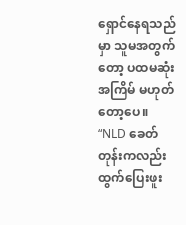ရှောင်နေရသည်မှာ သူမအတွက်တော့ ပထမဆုံးအကြိမ် မဟုတ်တော့ပေ။
“NLD ခေတ်တုန်းကလည်း ထွက်ပြေးဖူး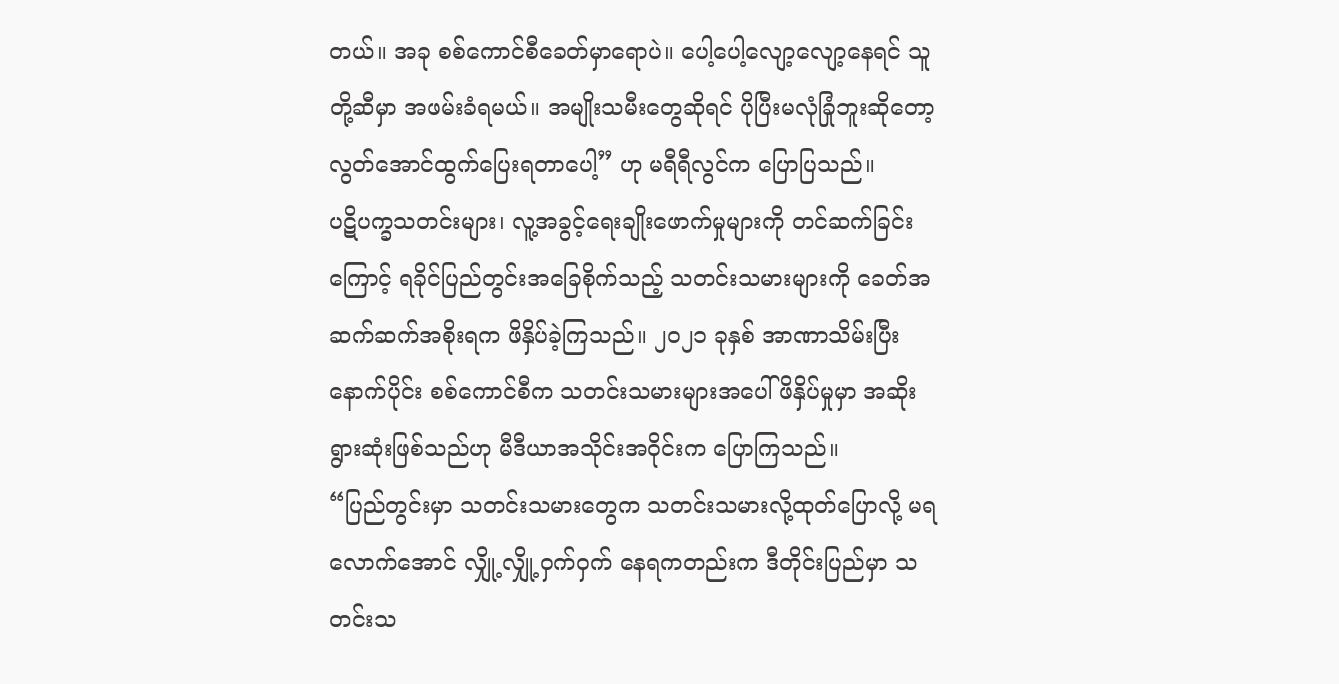တယ်။ အခု စစ်ကောင်စီခေတ်မှာရောပဲ။ ပေါ့ပေါ့လျော့လျော့နေရင် သူတို့ဆီမှာ အဖမ်းခံရမယ်။ အမျိုးသမီးတွေဆိုရင် ပိုပြီးမလုံခြုံဘူးဆိုတော့ လွတ်အောင်ထွက်ပြေးရတာပေါ့” ဟု မရီရီလွင်က ပြောပြသည်။
ပဋိပက္ခသတင်းများ၊ လူ့အခွင့်ရေးချိုးဖောက်မှုများကို တင်ဆက်ခြင်းကြောင့် ရခိုင်ပြည်တွင်းအခြေစိုက်သည့် သတင်းသမားများကို ခေတ်အဆက်ဆက်အစိုးရက ဖိနှိပ်ခဲ့ကြသည်။ ၂၀၂၁ ခုနှစ် အာဏာသိမ်းပြီးနောက်ပိုင်း စစ်ကောင်စီက သတင်းသမားများအပေါ် ဖိနှိပ်မှုမှာ အဆိုးရွားဆုံးဖြစ်သည်ဟု မီဒီယာအသိုင်းအဝိုင်းက ပြောကြသည်။
“ပြည်တွင်းမှာ သတင်းသမားတွေက သတင်းသမားလို့ထုတ်ပြောလို့ မရလောက်အောင် လျှို့လျှို့ဝှက်ဝှက် နေရကတည်းက ဒီတိုင်းပြည်မှာ သတင်းသ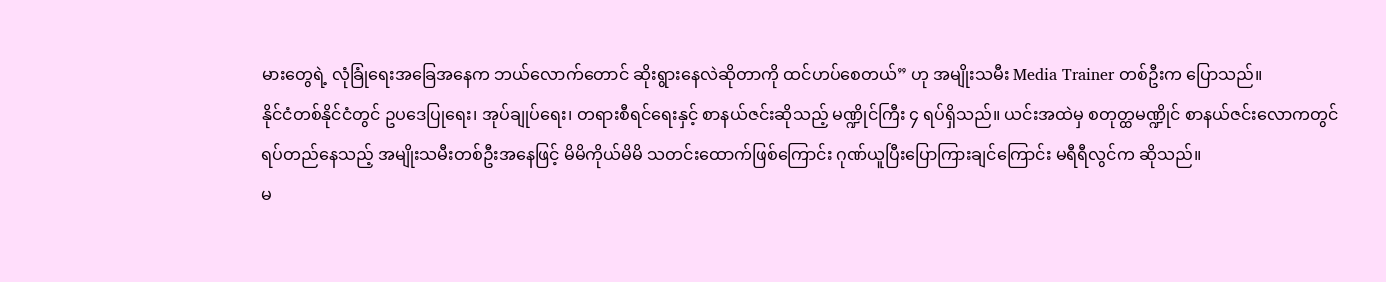မားတွေရဲ့ လုံခြုံရေးအခြေအနေက ဘယ်လောက်တောင် ဆိုးရွားနေလဲဆိုတာကို ထင်ဟပ်စေတယ်” ဟု အမျိုးသမီး Media Trainer တစ်ဦးက ပြောသည်။
နိုင်ငံတစ်နိုင်ငံတွင် ဥပဒေပြုရေး၊ အုပ်ချုပ်ရေး၊ တရားစီရင်ရေးနှင့် စာနယ်ဇင်းဆိုသည့် မဏ္ဍိုင်ကြီး ၄ ရပ်ရှိသည်။ ယင်းအထဲမှ စတုတ္ထမဏ္ဍိုင် စာနယ်ဇင်းလောကတွင် ရပ်တည်နေသည့် အမျိုးသမီးတစ်ဦးအနေဖြင့် မိမိကိုယ်မိမိ သတင်းထောက်ဖြစ်ကြောင်း ဂုဏ်ယူပြီးပြောကြားချင်ကြောင်း မရီရီလွင်က ဆိုသည်။
မ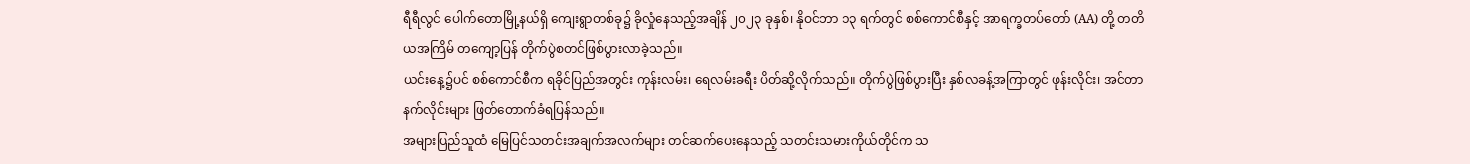ရီရီလွင် ပေါက်တောမြို့နယ်ရှိ ကျေးရွာတစ်ခု၌ ခိုလှုံနေသည့်အချိန် ၂၀၂၃ ခုနှစ်၊ နိုဝင်ဘာ ၁၃ ရက်တွင် စစ်ကောင်စီနှင့် အာရက္ခတပ်တော် (AA) တို့ တတိယအကြိမ် တကျော့ပြန် တိုက်ပွဲစတင်ဖြစ်ပွားလာခဲ့သည်။
ယင်းနေ့၌ပင် စစ်ကောင်စီက ရခိုင်ပြည်အတွင်း ကုန်းလမ်း၊ ရေလမ်းခရီး ပိတ်ဆို့လိုက်သည်။ တိုက်ပွဲဖြစ်ပွားပြီး နှစ်လခန့်အကြာတွင် ဖုန်းလိုင်း၊ အင်တာနက်လိုင်းများ ဖြတ်တောက်ခံရပြန်သည်။
အများပြည်သူထံ မြေပြင်သတင်းအချက်အလက်များ တင်ဆက်ပေးနေသည့် သတင်းသမားကိုယ်တိုင်က သ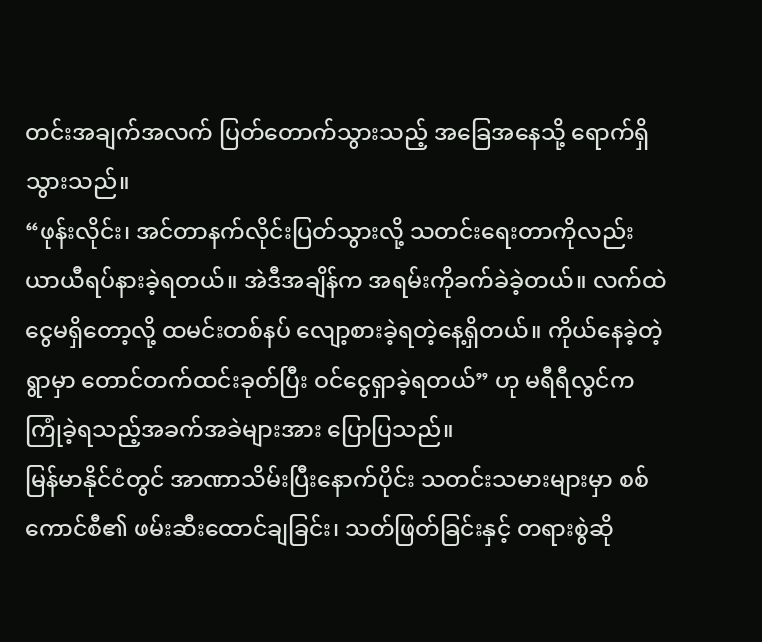တင်းအချက်အလက် ပြတ်တောက်သွားသည့် အခြေအနေသို့ ရောက်ရှိသွားသည်။
“ဖုန်းလိုင်း၊ အင်တာနက်လိုင်းပြတ်သွားလို့ သတင်းရေးတာကိုလည်း ယာယီရပ်နားခဲ့ရတယ်။ အဲဒီအချိန်က အရမ်းကိုခက်ခဲခဲ့တယ်။ လက်ထဲငွေမရှိတော့လို့ ထမင်းတစ်နပ် လျော့စားခဲ့ရတဲ့နေ့ရှိတယ်။ ကိုယ်နေခဲ့တဲ့ရွာမှာ တောင်တက်ထင်းခုတ်ပြီး ဝင်ငွေရှာခဲ့ရတယ်” ဟု မရီရီလွင်က ကြုံခဲ့ရသည့်အခက်အခဲများအား ပြောပြသည်။
မြန်မာနိုင်ငံတွင် အာဏာသိမ်းပြီးနောက်ပိုင်း သတင်းသမားများမှာ စစ်ကောင်စီ၏ ဖမ်းဆီးထောင်ချခြင်း၊ သတ်ဖြတ်ခြင်းနှင့် တရားစွဲဆို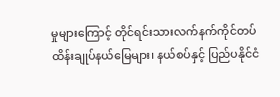မှုများကြောင့် တိုင်ရင်းသားလက်နက်ကိုင်တပ် ထိန်းချုပ်နယ်မြေများ၊ နယ်စပ်နှင့် ပြည်ပနိုင်ငံ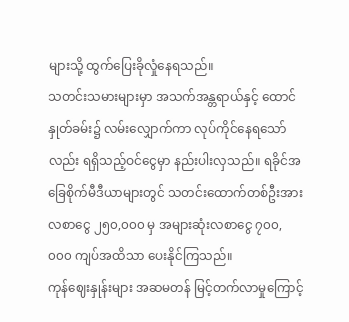များသို့ ထွက်ပြေးခိုလှုံနေရသည်။
သတင်းသမားများမှာ အသက်အန္တရာယ်နှင့် ထောင်နှုတ်ခမ်း၌ လမ်းလျှောက်ကာ လုပ်ကိုင်နေရသော်လည်း ရရှိသည့်ဝင်ငွေမှာ နည်းပါးလှသည်။ ရခိုင်အခြေစိုက်မီဒီယာများတွင် သတင်းထောက်တစ်ဦးအား လစာငွေ ၂၅၀,၀၀၀ မှ အများဆုံးလစာငွေ ၇၀၀,၀၀၀ ကျပ်အထိသာ ပေးနိုင်ကြသည်။
ကုန်ဈေးနှုန်းများ အဆမတန် မြင့်တက်လာမှုကြောင့်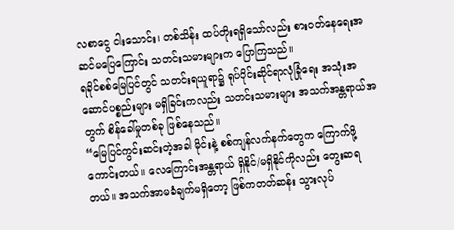လစာငွေ ငါးသောင်း၊ တစ်သိန်း ထပ်တိုးရရှိသော်လည်း စားဝတ်နေရေးအဆင်မပြေကြောင်း သတင်းသမားများက ပြောကြသည်။
ရခိုင်စစ်မြေပြင်တွင် သတင်းရယူရာ၌ ရုပ်ပိုင်းဆိုင်ရာလုံခြုံရေး အသုံးအဆောင်ပစ္စည်းများ မရှိခြင်းကလည်း သတင်းသမားများ အသက်အန္တရာယ်အတွက် စိန်ခေါ်မှုတစ်ခု ဖြစ်နေသည်။
“မြေပြင်ကွင်းဆင်းတဲ့အခါ မိုင်းနဲ့ စစ်ကျန်လက်နက်တွေက ကြောက်ဖို့ကောင်းတယ်။ လေကြောင်းအန္တရာယ် ရှိနိုင်/မရှိနိုင်ကိုလည်း တွေးဆရတယ်။ အသက်အာမခံချက်မရှိတော့ ဖြစ်ကတတ်ဆန်း သွားလုပ်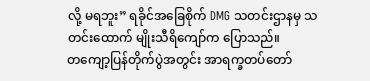လို့ မရဘူး” ရခိုင်အခြေစိုက် DMG သတင်းဌာနမှ သတင်းထောက် မျိုးသီရိကျော်က ပြောသည်။
တကျော့ပြန်တိုက်ပွဲအတွင်း အာရက္ခတပ်တော်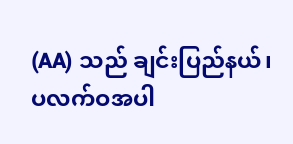(AA) သည် ချင်းပြည်နယ်၊ ပလက်ဝအပါ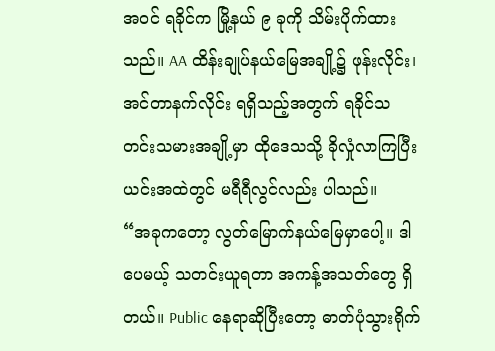အဝင် ရခိုင်က မြို့နယ် ၉ ခုကို သိမ်းပိုက်ထားသည်။ AA ထိန်းချုပ်နယ်မြေအချို့၌ ဖုန်းလိုင်း၊ အင်တာနက်လိုင်း ရရှိသည့်အတွက် ရခိုင်သတင်းသမားအချို့မှာ ထိုဒေသသို့ ခိုလှုံလာကြပြီး ယင်းအထဲတွင် မရီရီလွင်လည်း ပါသည်။
“အခုကတော့ လွတ်မြောက်နယ်မြေမှာပေါ့။ ဒါပေမယ့် သတင်းယူရတာ အကန့်အသတ်တွေ ရှိတယ်။ Public နေရာဆိုပြီးတော့ ဓာတ်ပုံသွားရိုက်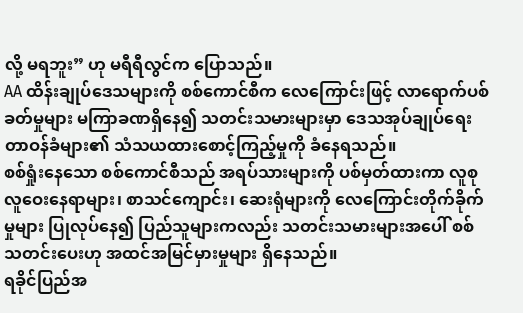လို့ မရဘူး” ဟု မရီရီလွင်က ပြောသည်။
AA ထိန်းချုပ်ဒေသများကို စစ်ကောင်စီက လေကြောင်းဖြင့် လာရောက်ပစ်ခတ်မှုများ မကြာခဏရှိနေ၍ သတင်းသမားများမှာ ဒေသအုပ်ချုပ်ရေးတာဝန်ခံများ၏ သံသယထားစောင့်ကြည့်မှုကို ခံနေရသည်။
စစ်ရှုံးနေသော စစ်ကောင်စီသည် အရပ်သားများကို ပစ်မှတ်ထားကာ လူစုလူဝေးနေရာများ၊ စာသင်ကျောင်း၊ ဆေးရုံများကို လေကြောင်းတိုက်ခိုက်မှုများ ပြုလုပ်နေ၍ ပြည်သူများကလည်း သတင်းသမားများအပေါ် စစ်သတင်းပေးဟု အထင်အမြင်မှားမှုများ ရှိနေသည်။
ရခိုင်ပြည်အ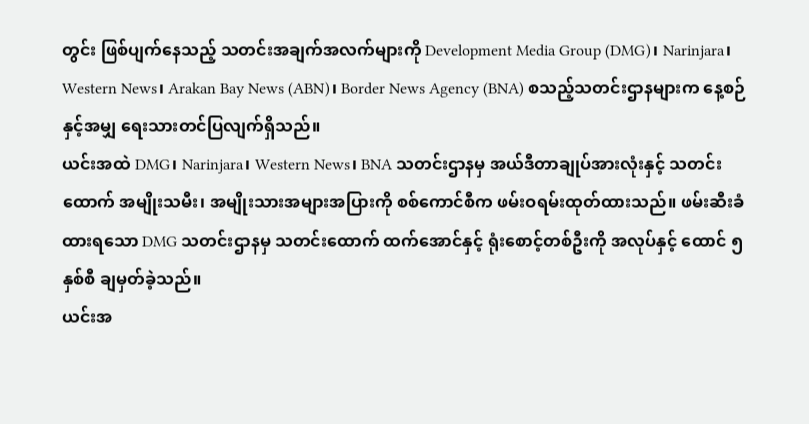တွင်း ဖြစ်ပျက်နေသည့် သတင်းအချက်အလက်များကို Development Media Group (DMG)၊ Narinjara၊ Western News၊ Arakan Bay News (ABN)၊ Border News Agency (BNA) စသည့်သတင်းဌာနများက နေ့စဉ်နှင့်အမျှ ရေးသားတင်ပြလျက်ရှိသည်။
ယင်းအထဲ DMG၊ Narinjara၊ Western News၊ BNA သတင်းဌာနမှ အယ်ဒီတာချုပ်အားလုံးနှင့် သတင်းထောက် အမျိုးသမီး၊ အမျိုးသားအများအပြားကို စစ်ကောင်စီက ဖမ်းဝရမ်းထုတ်ထားသည်။ ဖမ်းဆီးခံထားရသော DMG သတင်းဌာနမှ သတင်းထောက် ထက်အောင်နှင့် ရုံးစောင့်တစ်ဦးကို အလုပ်နှင့် ထောင် ၅ နှစ်စီ ချမှတ်ခဲ့သည်။
ယင်းအ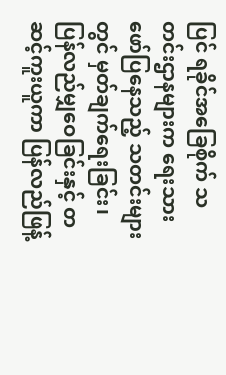ပြင် ရခိုင်အခြေစိုက် သတင်းဌာနများက ရေးသားဖော်ပြနေသည့် သတင်းများတွင် မှတ်ချက်ရေးခြင်း၊ ပြန်လည်မျှဝေခြင်းနှင့် တဆင့်ကူးယူကာ ပြန်လည်ဖြန့်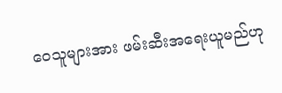ဝေသူများအား ဖမ်းဆီးအရေးယူမည်ဟု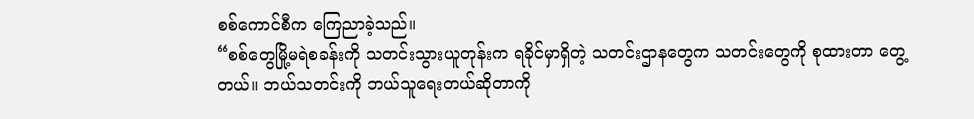စစ်ကောင်စီက ကြေညာခဲ့သည်။
“စစ်တွေမြို့မရဲစခန်းကို သတင်းသွားယူတုန်းက ရခိုင်မှာရှိတဲ့ သတင်းဌာနတွေက သတင်းတွေကို စုထားတာ တွေ့တယ်။ ဘယ်သတင်းကို ဘယ်သူရေးတယ်ဆိုတာကို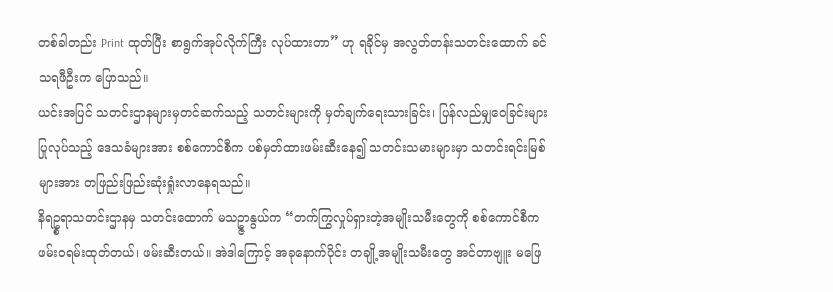တစ်ခါတည်း Print ထုတ်ပြီး စာရွက်အုပ်လိုက်ကြီး လုပ်ထားတာ” ဟု ရခိုင်မှ အလွတ်တန်းသတင်းထောက် ခင်သရဖီဦးက ပြောသည်။
ယင်းအပြင် သတင်းဌာနများမှတင်ဆက်သည့် သတင်းများကို မှတ်ချက်ရေးသားခြင်း၊ ပြန်လည်မျှဝေခြင်းများ ပြုလုပ်သည့် ဒေသခံများအား စစ်ကောင်စီက ပစ်မှတ်ထားဖမ်းဆီးနေ၍ သတင်းသမားများမှာ သတင်းရင်းမြစ်များအား တဖြည်းဖြည်းဆုံးရှုံးလာနေရသည်။
နိရဥ္စရာသတင်းဌာနမှ သတင်းထောက် မသဥ္ဇာနွယ်က “တက်ကြွလှုပ်ရှားတဲ့အမျိုးသမီးတွေကို စစ်ကောင်စီက ဖမ်းဝရမ်းထုတ်တယ်၊ ဖမ်းဆီးတယ်။ အဲဒါကြောင့် အခုနောက်ပိုင်း တချို့အမျိုးသမီးတွေ အင်တာဗျူး မဖြေ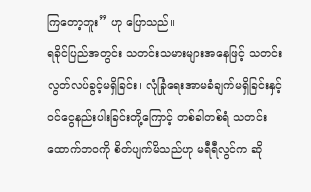ကြတော့ဘူး” ဟု ပြောသည်။
ရခိုင်ပြည်အတွင်း သတင်းသမားများအနေဖြင့် သတင်းလွတ်လပ်ခွင့်မရှိခြင်း၊ လုံခြုံရေးအာမခံချက်မရှိခြင်းနှင့် ဝင်ငွေနည်းပါးခြင်းတို့ကြောင့် တစ်ခါတစ်ရံ သတင်းထောက်ဘဝကို စိတ်ပျက်မိသည်ဟု မရီရီလွင်က ဆို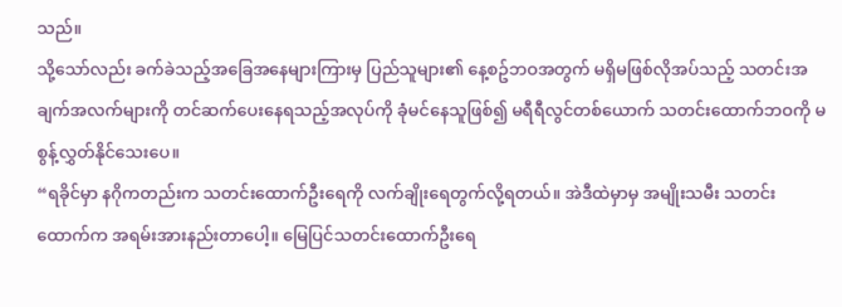သည်။
သို့သော်လည်း ခက်ခဲသည့်အခြေအနေများကြားမှ ပြည်သူများ၏ နေ့စဥ်ဘဝအတွက် မရှိမဖြစ်လိုအပ်သည့် သတင်းအချက်အလက်များကို တင်ဆက်ပေးနေရသည့်အလုပ်ကို ခုံမင်နေသူဖြစ်၍ မရီရီလွင်တစ်ယောက် သတင်းထောက်ဘဝကို မစွန့်လွှတ်နိုင်သေးပေ။
“ရခိုင်မှာ နဂိုကတည်းက သတင်းထောက်ဦးရေကို လက်ချိုးရေတွက်လို့ရတယ်။ အဲဒီထဲမှာမှ အမျိုးသမီး သတင်းထောက်က အရမ်းအားနည်းတာပေါ့။ မြေပြင်သတင်းထောက်ဦးရေ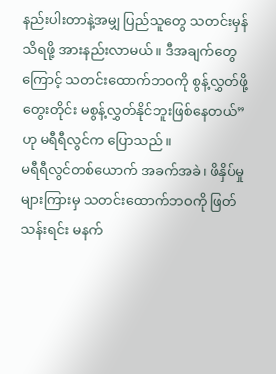နည်းပါးတာနဲ့အမျှ ပြည်သူတွေ သတင်းမှန်သိရဖို့ အားနည်းလာမယ်။ ဒီအချက်တွေကြောင့် သတင်းထောက်ဘဝကို စွန့်လွှတ်ဖို့တွေးတိုင်း မစွန့်လွှတ်နိုင်ဘူးဖြစ်နေတယ်” ဟု မရီရီလွင်က ပြောသည်။
မရီရီလွင်တစ်ယောက် အခက်အခဲ၊ ဖိနှိပ်မှုများကြားမှ သတင်းထောက်ဘဝကို ဖြတ်သန်းရင်း မနက်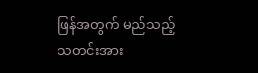ဖြန်အတွက် မည်သည့်သတင်းအား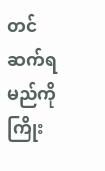တင်ဆက်ရမည်ကို ကြိုး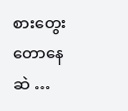စားတွေးတောနေဆဲ …